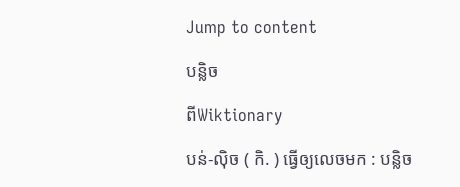Jump to content

បន្លិច

ពីWiktionary

បន់-ល៉ិច ( កិ. ) ធ្វើឲ្យលេចមក : បន្លិច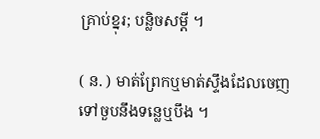គ្រាប់ខ្នុរ; បន្លិចសម្ដី ។

( ន. ) មាត់ព្រែកឬមាត់ស្ទឹងដែលចេញទៅចួបនឹងទន្លេឬបឹង ។